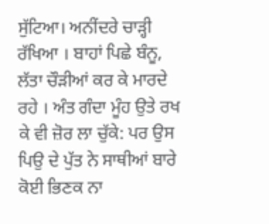ਸੁੱਟਿਆ। ਅਨੀਂਦਰੇ ਚਾੜ੍ਹੀ ਰੱਖਿਆ । ਬਾਹਾਂ ਪਿਛੇ ਬੰਨੂ, ਲੱਤਾ ਚੌੜੀਆਂ ਕਰ ਕੇ ਮਾਰਦੇ ਰਹੇ । ਅੰਤ ਗੰਦਾ ਮੂੰਹ ਉਤੇ ਰਖ ਕੇ ਵੀ ਜ਼ੋਰ ਲਾ ਚੁੱਕੇ: ਪਰ ਉਸ ਪਿਉ ਦੇ ਪੁੱਤ ਨੇ ਸਾਥੀਆਂ ਬਾਰੇ ਕੋਈ ਭਿਣਕ ਨਾ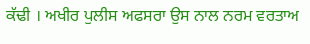ਕੱਢੀ । ਅਖੀਰ ਪੁਲੀਸ ਅਫਸਰਾ ਉਸ ਨਾਲ ਨਰਮ ਵਰਤਾਅ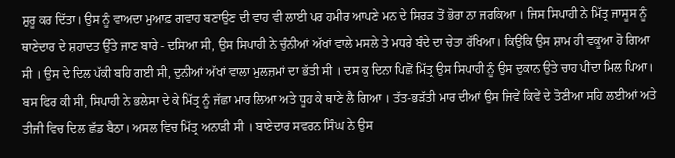ਸ਼ੁਰੂ ਕਰ ਦਿੱਤਾ। ਉਸ ਨੂੰ ਵਾਅਦਾ ਮੁਆਫ਼ ਗਵਾਹ ਬਣਾਉਣ ਦੀ ਵਾਹ ਵੀ ਲਾਈ ਪਰ ਹਮੀਰ ਆਪਣੇ ਮਨ ਦੇ ਸਿਰੜ ਤੋਂ ਭੋਰਾ ਨਾ ਜਰਕਿਆ । ਜਿਸ ਸਿਪਾਹੀ ਨੇ ਮਿੱਤ੍ਰ ਜਾਸੂਸ ਨੂੰ ਥਾਣੇਦਾਰ ਦੇ ਸ਼ਹਾਦਤ ਉੱਤੇ ਜਾਣ ਬਾਰੇ - ਦਸਿਆ ਸੀ, ਉਸ ਸਿਪਾਹੀ ਨੇ ਚੁੰਨੀਆਂ ਅੱਖਾਂ ਵਾਲੇ ਮਸਲੇ ਤੇ ਮਧਰੇ ਬੰਦੇ ਦਾ ਚੇਤਾ ਰੱਖਿਆ। ਕਿਉਂਕਿ ਉਸ ਸ਼ਾਮ ਹੀ ਵਕੂਆ ਹੋ ਗਿਆ ਸੀ । ਉਸ ਦੇ ਦਿਲ ਪੱਕੀ ਬਹਿ ਗਈ ਸੀ, ਦੁਨੀਆਂ ਅੱਖਾਂ ਵਾਲਾ ਮੁਲਜ਼ਮਾਂ ਦਾ ਭੱਤੀ ਸੀ । ਦਸ ਕੁ ਦਿਨਾ ਪਿਛੋਂ ਮਿੱਤ੍ਰ ਉਸ ਸਿਪਾਹੀ ਨੂੰ ਉਸ ਦੁਕਾਨ ਉਤੇ ਚਾਹ ਪੀਂਦਾ ਮਿਲ ਪਿਆ। ਬਸ ਫਿਰ ਕੀ ਸੀ, ਸਿਪਾਹੀ ਨੇ ਭਲੇਸਾ ਦੇ ਕੇ ਮਿੱਤ੍ਰ ਨੂੰ ਜੱਛਾ ਮਾਰ ਲਿਆ ਅਤੇ ਧੂਹ ਕੇ ਥਾਣੇ ਲੈ ਗਿਆ । ਤੱਤ-ਭੜੱਤੀ ਮਾਰ ਦੀਆਂ ਉਸ ਜਿਵੇਂ ਕਿਵੇਂ ਦੇ ਤੋਣੀਆ ਸਹਿ ਲਈਆਂ ਅਤੇ ਤੀਜੀ ਵਿਚ ਦਿਲ ਛੱਡ ਬੈਠਾ। ਅਸਲ ਵਿਚ ਮਿੱਤ੍ਰ ਅਨਾੜੀ ਸੀ । ਬਾਣੇਦਾਰ ਸਵਰਨ ਸਿੰਘ ਨੇ ਉਸ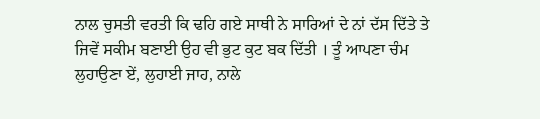ਨਾਲ ਚੁਸਤੀ ਵਰਤੀ ਕਿ ਢਹਿ ਗਏ ਸਾਥੀ ਨੇ ਸਾਰਿਆਂ ਦੇ ਨਾਂ ਦੱਸ ਦਿੱਤੇ ਤੇ ਜਿਵੇਂ ਸਕੀਮ ਬਣਾਈ ਉਹ ਵੀ ਭੁਟ ਕੁਟ ਬਕ ਦਿੱਤੀ । ਤੂੰ ਆਪਣਾ ਚੰਮ ਲੁਹਾਉਣਾ ਏਂ, ਲੁਹਾਈ ਜਾਹ, ਨਾਲੇ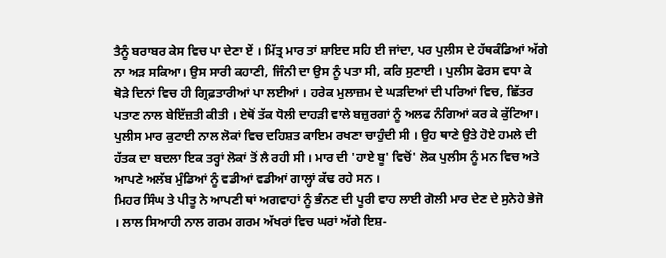ਤੈਨੂੰ ਬਰਾਬਰ ਕੇਸ ਵਿਚ ਪਾ ਦੇਣਾ ਏਂ । ਮਿੱਤ੍ਰ ਮਾਰ ਤਾਂ ਸ਼ਾਇਦ ਸਹਿ ਈ ਜਾਂਦਾ, ਪਰ ਪੁਲੀਸ ਦੇ ਹੱਥਕੰਡਿਆਂ ਅੱਗੇ ਨਾ ਅੜ ਸਕਿਆ। ਉਸ ਸਾਰੀ ਕਹਾਣੀ, ਜਿੰਨੀ ਦਾ ਉਸ ਨੂੰ ਪਤਾ ਸੀ, ਕਰਿ ਸੁਣਾਈ । ਪੁਲੀਸ ਫੋਰਸ ਵਧਾ ਕੇ ਥੋੜੇ ਦਿਨਾਂ ਵਿਚ ਹੀ ਗ੍ਰਿਫ਼ਤਾਰੀਆਂ ਪਾ ਲਈਆਂ । ਹਰੇਕ ਮੁਲਾਜ਼ਮ ਦੇ ਘੜਦਿਆਂ ਦੀ ਪਰਿਆਂ ਵਿਚ, ਛਿੱਤਰ ਪਤਾਣ ਨਾਲ ਬੇਇੱਜ਼ਤੀ ਕੀਤੀ । ਏਥੋਂ ਤੱਕ ਧੋਲੀ ਦਾਹੜੀ ਵਾਲੇ ਬਜ਼ੁਰਗਾਂ ਨੂੰ ਅਲਫ ਨੰਗਿਆਂ ਕਰ ਕੇ ਕੁੱਟਿਆ। ਪੁਲੀਸ ਮਾਰ ਕੁਟਾਈ ਨਾਲ ਲੋਕਾਂ ਵਿਚ ਦਹਿਸ਼ਤ ਕਾਇਮ ਰਖਣਾ ਚਾਹੁੰਦੀ ਸੀ । ਉਹ ਥਾਣੇ ਉਤੇ ਹੋਏ ਹਮਲੇ ਦੀ ਹੱਤਕ ਦਾ ਬਦਲਾ ਇਕ ਤਰ੍ਹਾਂ ਲੋਕਾਂ ਤੋਂ ਲੈ ਰਹੀ ਸੀ । ਮਾਰ ਦੀ 'ਹਾਏ ਬੂ' ਵਿਚੋਂ' ਲੋਕ ਪੁਲੀਸ ਨੂੰ ਮਨ ਵਿਚ ਅਤੇ ਆਪਣੇ ਅਲੱਬ ਮੁੰਡਿਆਂ ਨੂੰ ਵਡੀਆਂ ਵਡੀਆਂ ਗਾਲ੍ਹਾਂ ਕੱਢ ਰਹੇ ਸਨ ।
ਮਿਹਰ ਸਿੰਘ ਤੇ ਪੀਤੂ ਨੇ ਆਪਣੀ ਥਾਂ ਅਗਵਾਹਾਂ ਨੂੰ ਭੰਨਣ ਦੀ ਪੂਰੀ ਵਾਹ ਲਾਈ ਗੋਲੀ ਮਾਰ ਦੇਣ ਦੇ ਸੁਨੇਹੇ ਭੇਜੋ । ਲਾਲ ਸਿਆਹੀ ਨਾਲ ਗਰਮ ਗਰਮ ਅੱਖਰਾਂ ਵਿਚ ਘਰਾਂ ਅੱਗੇ ਇਸ਼-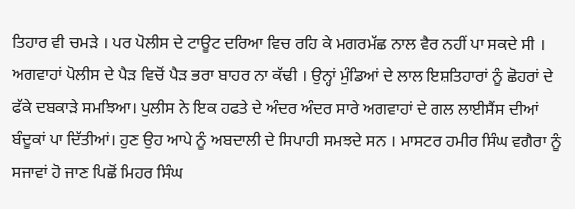ਤਿਹਾਰ ਵੀ ਚਮੜੇ । ਪਰ ਪੋਲੀਸ ਦੇ ਟਾਊਟ ਦਰਿਆ ਵਿਚ ਰਹਿ ਕੇ ਮਗਰਮੱਛ ਨਾਲ ਵੈਰ ਨਹੀਂ ਪਾ ਸਕਦੇ ਸੀ । ਅਗਵਾਹਾਂ ਪੋਲੀਸ ਦੇ ਪੈੜ ਵਿਚੋਂ ਪੈੜ ਭਰਾ ਬਾਹਰ ਨਾ ਕੱਢੀ । ਉਨ੍ਹਾਂ ਮੁੰਡਿਆਂ ਦੇ ਲਾਲ ਇਸ਼ਤਿਹਾਰਾਂ ਨੂੰ ਛੋਹਰਾਂ ਦੇ ਫੱਕੇ ਦਬਕਾੜੇ ਸਮਝਿਆ। ਪੁਲੀਸ ਨੇ ਇਕ ਹਫਤੇ ਦੇ ਅੰਦਰ ਅੰਦਰ ਸਾਰੇ ਅਗਵਾਹਾਂ ਦੇ ਗਲ ਲਾਈਸੈਂਸ ਦੀਆਂ ਬੰਦੂਕਾਂ ਪਾ ਦਿੱਤੀਆਂ। ਹੁਣ ਉਹ ਆਪੇ ਨੂੰ ਅਬਦਾਲੀ ਦੇ ਸਿਪਾਹੀ ਸਮਝਦੇ ਸਨ । ਮਾਸਟਰ ਹਮੀਰ ਸਿੰਘ ਵਗੈਰਾ ਨੂੰ ਸਜਾਵਾਂ ਹੋ ਜਾਣ ਪਿਛੋਂ ਮਿਹਰ ਸਿੰਘ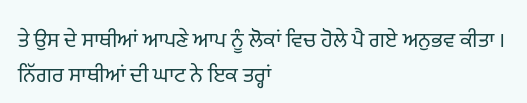ਤੇ ਉਸ ਦੇ ਸਾਥੀਆਂ ਆਪਣੇ ਆਪ ਨੂੰ ਲੋਕਾਂ ਵਿਚ ਹੋਲੇ ਪੈ ਗਏ ਅਨੁਭਵ ਕੀਤਾ । ਨਿੱਗਰ ਸਾਥੀਆਂ ਦੀ ਘਾਟ ਨੇ ਇਕ ਤਰ੍ਹਾਂ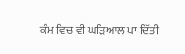ਕੰਮ ਵਿਚ ਵੀ ਘੜਿਆਲ ਪਾ ਦਿੱਤੀ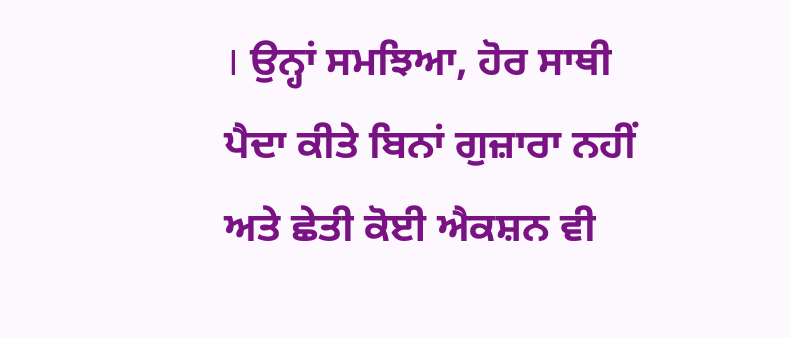। ਉਨ੍ਹਾਂ ਸਮਝਿਆ, ਹੋਰ ਸਾਥੀ ਪੈਦਾ ਕੀਤੇ ਬਿਨਾਂ ਗੁਜ਼ਾਰਾ ਨਹੀਂ ਅਤੇ ਛੇਤੀ ਕੋਈ ਐਕਸ਼ਨ ਵੀ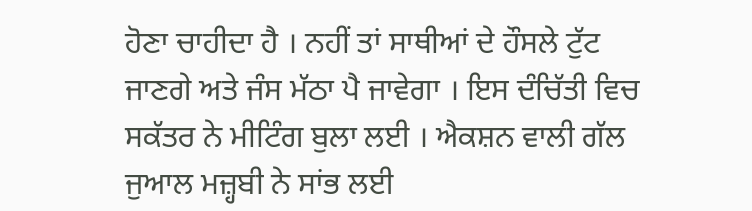ਹੋਣਾ ਚਾਹੀਦਾ ਹੈ । ਨਹੀਂ ਤਾਂ ਸਾਥੀਆਂ ਦੇ ਹੌਸਲੇ ਟੁੱਟ ਜਾਣਗੇ ਅਤੇ ਜੰਸ ਮੱਠਾ ਪੈ ਜਾਵੇਗਾ । ਇਸ ਦੰਚਿੱਤੀ ਵਿਚ ਸਕੱਤਰ ਨੇ ਮੀਟਿੰਗ ਬੁਲਾ ਲਈ । ਐਕਸ਼ਨ ਵਾਲੀ ਗੱਲ ਜੁਆਲ ਮਜ਼੍ਹਬੀ ਨੇ ਸਾਂਭ ਲਈ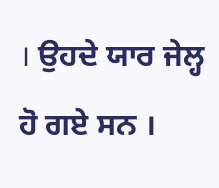। ਉਹਦੇ ਯਾਰ ਜੇਲ੍ਹ ਹੋ ਗਏ ਸਨ ।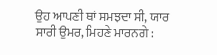ਉਹ ਆਪਣੀ ਥਾਂ ਸਮਝਦਾ ਸੀ, ਯਾਰ ਸਾਰੀ ਉਮਰ, ਮਿਹਣੇ ਮਾਰਨਗੇ :